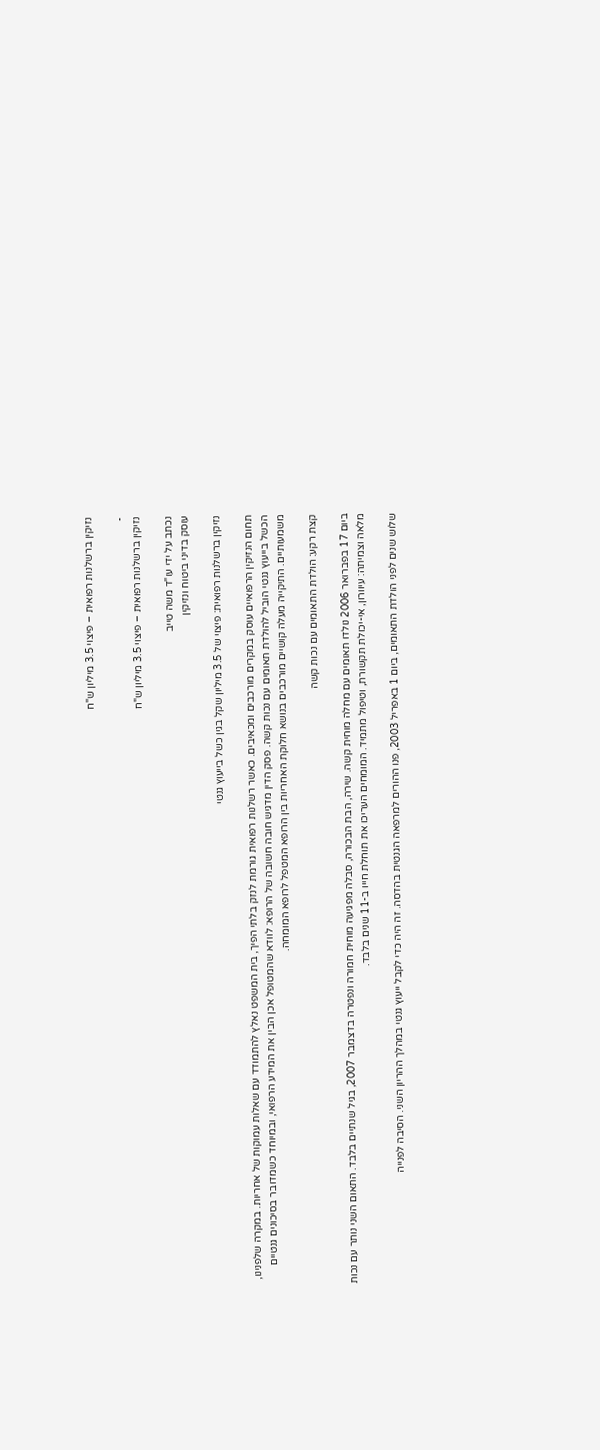נזיקין ברשלנות רפואית – פיצוי 3.5 מיליון ש"ח

-
נזיקין ברשלנות רפואית – פיצוי 3.5 מיליון ש"ח

נכתב על ידי עו"ד משה טייב
עוסק בדיני ביטוח ונזיקין

נזיקין ברשלנות רפואית: פיצוי של 3.5 מיליון שקל בגין כשל בייעוץ גנטי

תחום הנזיקין הרפואיים עוסק במקרים מורכבים ומכאיבים. כאשר רשלנות רפואית גורמת לנזק בלתי הפיך, בית המשפט נאלץ להתמודד עם שאלות עמוקות של אחריות. במקרה שלפנינו, הכשל בייעוץ גנטי הוביל להולדת תאומים עם נכות קשה. פסק הדין מדגיש חובה חשובה של הרופא: לוודא שהמטופל אכן הבין את המידע הרפואי, ובמיוחד כשמדובר בסיכונים גנטיים משמעותיים. התיקייה מעלה קושיים מורכבים בנושא חלוקת האחריות בין הרופא המטפל לרופא המומחה.

קצת רקע: הולדת התאומים עם נכות קשה

ביום 17 בפברואר 2006 נולדו תאומים עם מחלה מוחית קשה. שירה, הבת הבכורה, סבלה מפגיעה מוחית חמורה ונפטרה בדצמבר 2007, בגיל שנתיים בלבד. התאום השני נותר עם נכות מלאה וצמיתה: עיוורון, אי-יכולת תקשורת, וטיפול מתמיד. המומחים העריכו את תוחלת חייו ב-11 שנים בלבד.

שלוש שנים לפני הולדת התאומים, ביום 1 באפריל 2003, פנו ההורים למרפאה הגנטית בהדסה. זה היה כדי לקבל ייעוץ גנטי במהלך ההריון השני. הסיבה לפנייה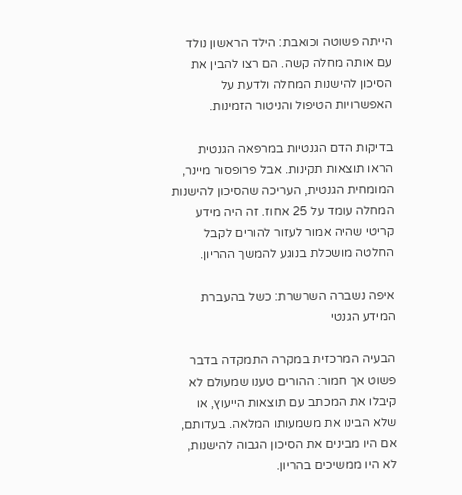הייתה פשוטה וכואבת: הילד הראשון נולד עם אותה מחלה קשה. הם רצו להבין את הסיכון להישנות המחלה ולדעת על האפשרויות הטיפול והניטור הזמינות.

בדיקות הדם הגנטיות במרפאה הגנטית הראו תוצאות תקינות. אבל פרופסור מיינר, המומחית הגנטית, העריכה שהסיכון להישנות המחלה עומד על 25 אחוז. זה היה מידע קריטי שהיה אמור לעזור להורים לקבל החלטה מושכלת בנוגע להמשך ההריון.

איפה נשברה השרשרת: כשל בהעברת המידע הגנטי

הבעיה המרכזית במקרה התמקדה בדבר פשוט אך חמור: ההורים טענו שמעולם לא קיבלו את המכתב עם תוצאות הייעוץ, או שלא הבינו את משמעותו המלאה. בעדותם, אם היו מבינים את הסיכון הגבוה להישנות, לא היו ממשיכים בהריון.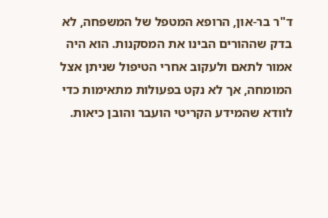ד"ר בר-און, הרופא המטפל של המשפחה, לא בדק שההורים הבינו את המסקנות. הוא היה אמור לתאם ולעקוב אחרי הטיפול שניתן אצל המומחה, אך לא נקט בפעולות מתאימות כדי לוודא שהמידע הקריטי הועבר והובן כיאות.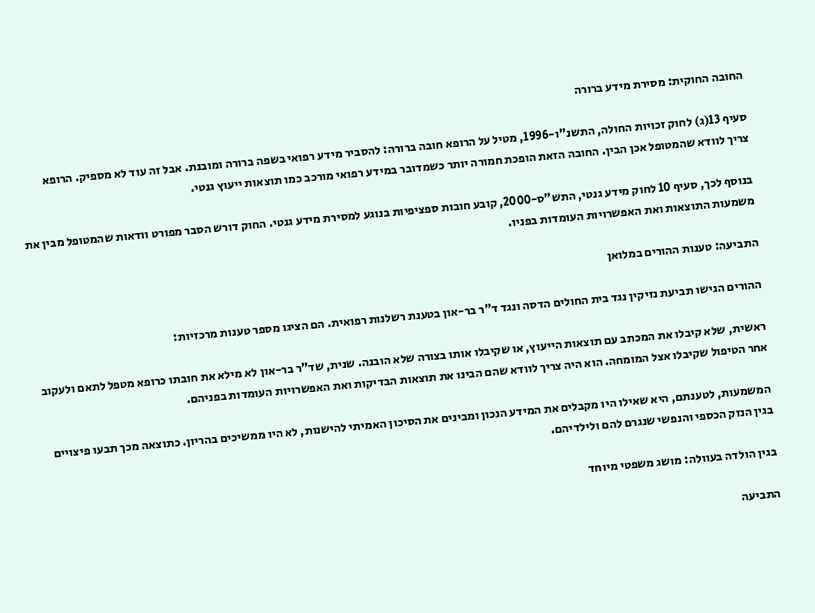החובה החוקית: מסירת מידע ברורה

סעיף 13(ג) לחוק זכויות החולה, התשנ"ו-1996, מטיל על הרופא חובה ברורה: להסביר מידע רפואי בשפה ברורה ומובנת. אבל זה עוד לא מספיק. הרופא צריך לוודא שהמטופל אכן הבין. החובה הזאת הופכת חמורה יותר כשמדובר במידע רפואי מורכב כמו תוצאות ייעוץ גנטי.

בנוסף לכך, סעיף 10 לחוק מידע גנטי, התש"ס-2000, קובע חובות ספציפיות בנוגע למסירת מידע גנטי. החוק דורש הסבר מפורט וודאות שהמטופל מבין את משמעות התוצאות ואת האפשרויות העומדות בפניו.

התביעה: טענות ההורים במלואן

ההורים הגישו תביעת נזיקין נגד בית החולים הדסה ונגד ד"ר בר-און בטענת רשלנות רפואית. הם הציגו מספר טענות מרכזיות:

ראשית, שלא קיבלו את המכתב עם תוצאות הייעוץ, או שקיבלו אותו בצורה שלא הובנה. שנית, שד"ר בר-און לא מילא את חובתו כרופא מטפל לתאם ולעקוב אחר הטיפול שקיבלו אצל המומחה. הוא היה צריך לוודא שהם הבינו את תוצאות הבדיקות ואת האפשרויות העומדות בפניהם.

המשמעות, לטענתם, היא שאילו היו מקבלים את המידע הנכון ומבינים את הסיכון האמיתי להישנות, לא היו ממשיכים בהריון. כתוצאה מכך תבעו פיצויים בגין הנזק הכספי והנפשי שנגרם להם ולילדיהם.

בגין הולדה בעוולה: מושג משפטי מיוחד

התביעה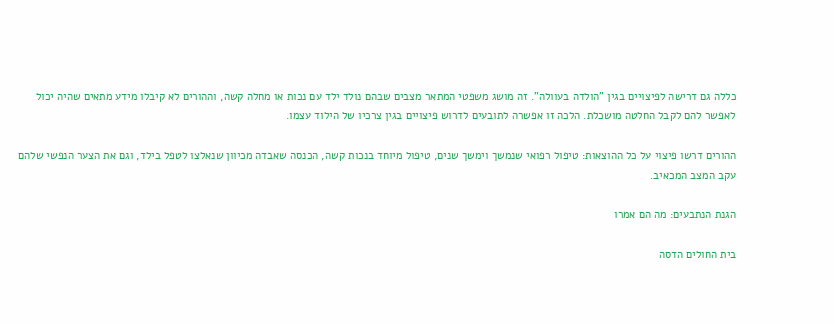כללה גם דרישה לפיצויים בגין "הולדה בעוולה". זה מושג משפטי המתאר מצבים שבהם נולד ילד עם נכות או מחלה קשה, וההורים לא קיבלו מידע מתאים שהיה יכול לאפשר להם לקבל החלטה מושכלת. הלכה זו אפשרה לתובעים לדרוש פיצויים בגין צרכיו של הילוד עצמו.

ההורים דרשו פיצוי על כל ההוצאות: טיפול רפואי שנמשך וימשך שנים, טיפול מיוחד בנכות קשה, הכנסה שאבדה מכיוון שנאלצו לטפל בילד, וגם את הצער הנפשי שלהם עקב המצב המכאיב.

הגנת הנתבעים: מה הם אמרו

בית החולים הדסה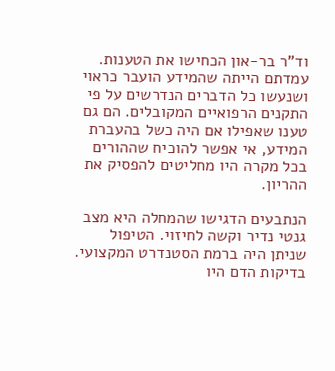וד"ר בר-און הכחישו את הטענות. עמדתם הייתה שהמידע הועבר כראוי ושנעשו כל הדברים הנדרשים על פי התקנים הרפואיים המקובלים. הם גם טענו שאפילו אם היה כשל בהעברת המידע, אי אפשר להוכיח שההורים בכל מקרה היו מחליטים להפסיק את ההריון.

הנתבעים הדגישו שהמחלה היא מצב גנטי נדיר וקשה לחיזוי. הטיפול שניתן היה ברמת הסטנדרט המקצועי. בדיקות הדם היו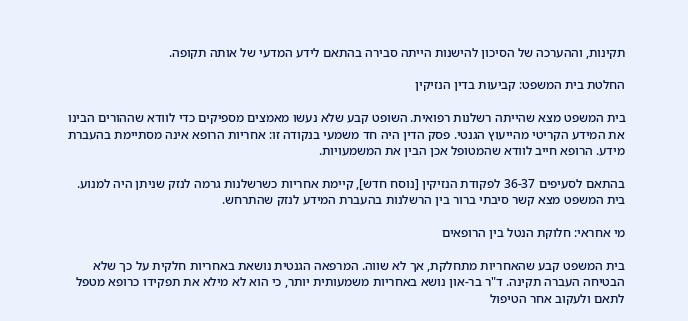תקינות, וההערכה של הסיכון להישנות הייתה סבירה בהתאם לידע המדעי של אותה תקופה.

החלטת בית המשפט: קביעות בדין הנזיקין

בית המשפט מצא שהייתה רשלנות רפואית. השופט קבע שלא נעשו מאמצים מספיקים כדי לוודא שההורים הבינו את המידע הקריטי מהייעוץ הגנטי. פסק הדין היה חד משמעי בנקודה זו: אחריות הרופא אינה מסתיימת בהעברת מידע. הרופא חייב לוודא שהמטופל אכן הבין את המשמעויות.

בהתאם לסעיפים 36-37 לפקודת הנזיקין [נוסח חדש], קיימת אחריות כשרשלנות גרמה לנזק שניתן היה למנוע. בית המשפט מצא קשר סיבתי ברור בין הרשלנות בהעברת המידע לנזק שהתרחש.

מי אחראי: חלוקת הנטל בין הרופאים

בית המשפט קבע שהאחריות מתחלקת, אך לא שווה. המרפאה הגנטית נושאת באחריות חלקית על כך שלא הבטיחה העברה תקינה. ד"ר בר-און נושא באחריות משמעותית יותר, כי הוא לא מילא את תפקידו כרופא מטפל לתאם ולעקוב אחר הטיפול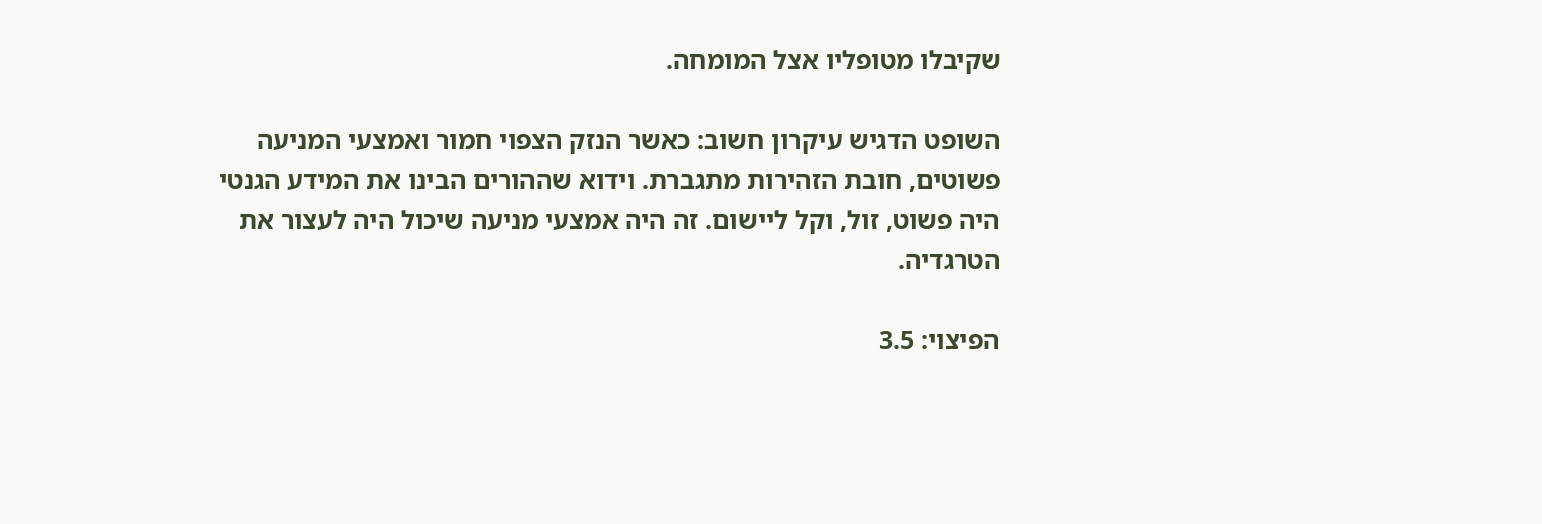שקיבלו מטופליו אצל המומחה.

השופט הדגיש עיקרון חשוב: כאשר הנזק הצפוי חמור ואמצעי המניעה פשוטים, חובת הזהירות מתגברת. וידוא שההורים הבינו את המידע הגנטי היה פשוט, זול, וקל ליישום. זה היה אמצעי מניעה שיכול היה לעצור את הטרגדיה.

הפיצוי: 3.5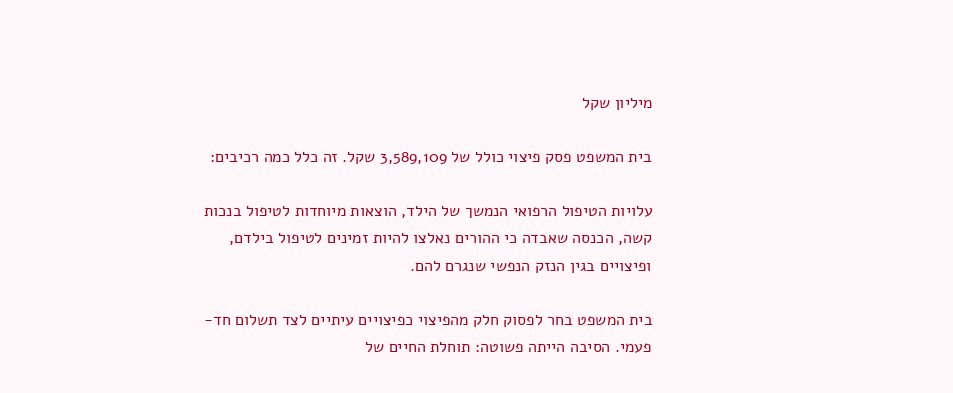מיליון שקל

בית המשפט פסק פיצוי כולל של 3,589,109 שקל. זה כלל כמה רכיבים:

עלויות הטיפול הרפואי הנמשך של הילד, הוצאות מיוחדות לטיפול בנכות קשה, הכנסה שאבדה כי ההורים נאלצו להיות זמינים לטיפול בילדם, ופיצויים בגין הנזק הנפשי שנגרם להם.

בית המשפט בחר לפסוק חלק מהפיצוי כפיצויים עיתיים לצד תשלום חד-פעמי. הסיבה הייתה פשוטה: תוחלת החיים של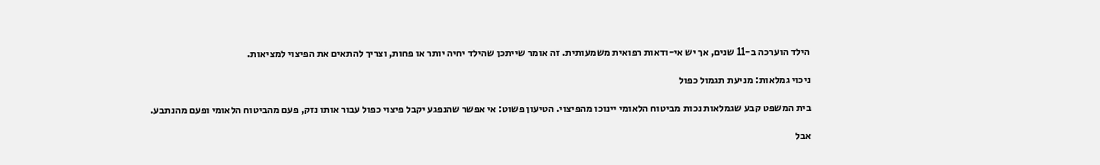הילד הוערכה ב-11 שנים, אך יש אי-ודאות רפואית משמעותית. זה אומר שייתכן שהילד יחיה יותר או פחות, וצריך להתאים את הפיצוי למציאות.

ניכוי גמלאות: מניעת תגמול כפול

בית המשפט קבע שגמלאות נכות מביטוח הלאומי יינוכו מהפיצוי. הטיעון פשוט: אי אפשר שהנפגע יקבל פיצוי כפול עבור אותו נזק, פעם מהביטוח הלאומי ופעם מהנתבע.

אבל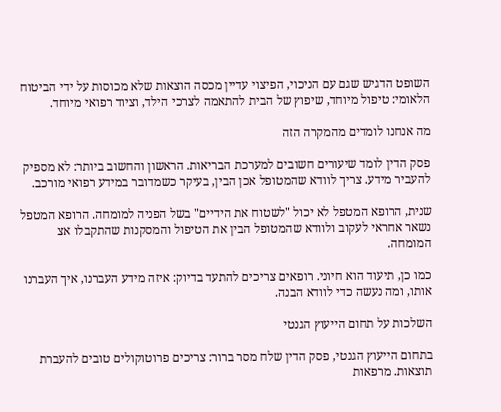השופט הדגיש שגם עם הניכוי, הפיצוי עדיין מכסה הוצאות שלא מכוסות על ידי הביטוח הלאומי: טיפול מיוחד, שיפוץ של הבית להתאמה לצרכי הילד, וציוד רפואי מיוחד.

מה אנחנו לומדים מהמקרה הזה

פסק הדין לומד שיעורים חשובים למערכת הבריאות. הראשון והחשוב ביותר: לא מספיק להעביר מידע. צריך לוודא שהמטופל אכן הבין, בעיקר כשמדובר במידע רפואי מורכב.

שנית, הרופא המטפל לא יכול "לשטוח את הידיים" בשל הפניה למומחה. הרופא המטפל נשאר אחראי לעקוב ולוודא שהמטופל הבין את הטיפול והמסקנות שהתקבלו אצ המומחה.

כמו כן, תיעוד הוא חיוני. רופאים צריכים להתעד בדיוק: איזה מידע העברנו, איך העברנו אותו, ומה נעשה כדי לוודא הבנה.

השלכות על תחום הייעוץ הגנטי

בתחום הייעוץ הגנטי, פסק הדין שלח מסר ברור: צריכים פרוטוקולים טובים להעברת תוצאות. מרפאות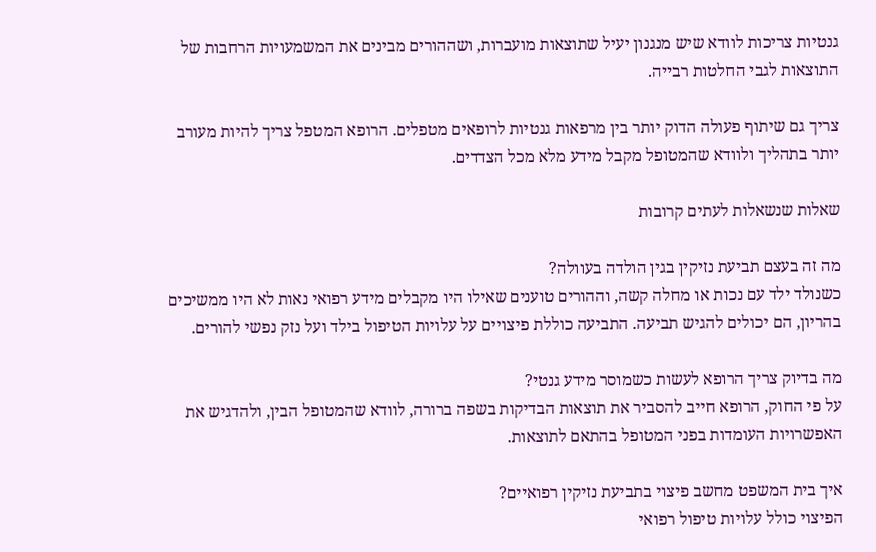גנטיות צריכות לוודא שיש מנגנון יעיל שתוצאות מועברות, ושההורים מבינים את המשמעויות הרחבות של התוצאות לגבי החלטות רבייה.

צריך גם שיתוף פעולה הדוק יותר בין מרפאות גנטיות לרופאים מטפלים. הרופא המטפל צריך להיות מעורב יותר בתהליך ולוודא שהמטופל מקבל מידע מלא מכל הצדדים.

שאלות שנשאלות לעתים קרובות

מה זה בעצם תביעת נזיקין בגין הולדה בעוולה?
כשנולד ילד עם נכות או מחלה קשה, וההורים טוענים שאילו היו מקבלים מידע רפואי נאות לא היו ממשיכים בהריון, הם יכולים להגיש תביעה. התביעה כוללת פיצויים על עלויות הטיפול בילד ועל נזק נפשי להורים.

מה בדיוק צריך הרופא לעשות כשמוסר מידע גנטי?
על פי החוק, הרופא חייב להסביר את תוצאות הבדיקות בשפה ברורה, לוודא שהמטופל הבין, ולהדגיש את האפשרויות העומדות בפני המטופל בהתאם לתוצאות.

איך בית המשפט מחשב פיצוי בתביעת נזיקין רפואיים?
הפיצוי כולל עלויות טיפול רפואי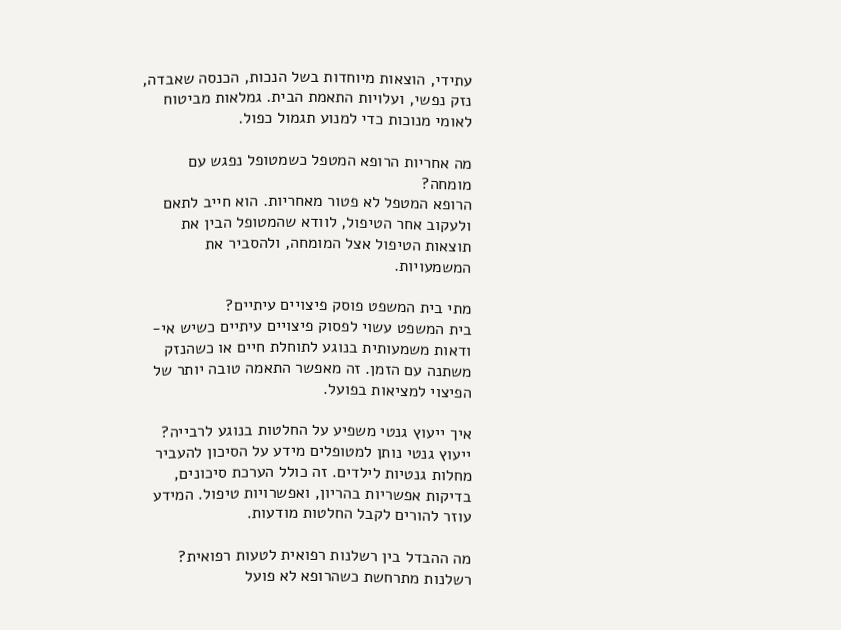עתידי, הוצאות מיוחדות בשל הנכות, הכנסה שאבדה, נזק נפשי, ועלויות התאמת הבית. גמלאות מביטוח לאומי מנוכות כדי למנוע תגמול כפול.

מה אחריות הרופא המטפל כשמטופל נפגש עם מומחה?
הרופא המטפל לא פטור מאחריות. הוא חייב לתאם ולעקוב אחר הטיפול, לוודא שהמטופל הבין את תוצאות הטיפול אצל המומחה, ולהסביר את המשמעויות.

מתי בית המשפט פוסק פיצויים עיתיים?
בית המשפט עשוי לפסוק פיצויים עיתיים כשיש אי-ודאות משמעותית בנוגע לתוחלת חיים או כשהנזק משתנה עם הזמן. זה מאפשר התאמה טובה יותר של הפיצוי למציאות בפועל.

איך ייעוץ גנטי משפיע על החלטות בנוגע לרבייה?
ייעוץ גנטי נותן למטופלים מידע על הסיכון להעביר מחלות גנטיות לילדים. זה כולל הערכת סיכונים, בדיקות אפשריות בהריון, ואפשרויות טיפול. המידע עוזר להורים לקבל החלטות מודעות.

מה ההבדל בין רשלנות רפואית לטעות רפואית?
רשלנות מתרחשת כשהרופא לא פועל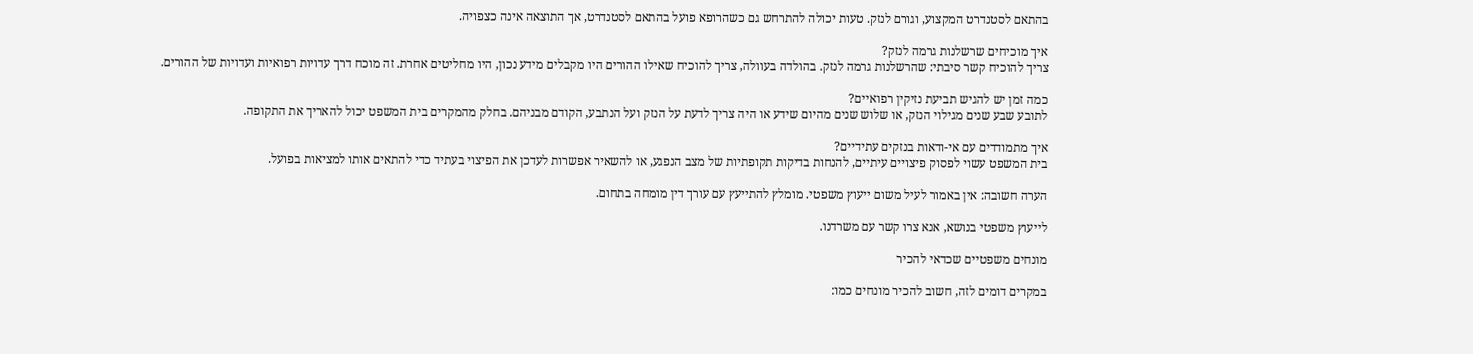בהתאם לסטנדרט המקצוע, וגורם לנזק. טעות יכולה להתרחש גם כשהרופא פועל בהתאם לסטנדרט, אך התוצאה אינה כצפויה.

איך מוכיחים שרשלנות גרמה לנזק?
צריך להוכיח קשר סיבתי: שהרשלנות גרמה לנזק. בהולדה בעוולה, צריך להוכיח שאילו ההורים היו מקבלים מידע נכון, היו מחליטים אחרת. זה מוכח דרך עדויות רפואיות ועדויות של ההורים.

כמה זמן יש להגיש תביעת נזיקין רפואיים?
לתובע שבע שנים מגילוי הנזק, או שלוש שנים מהיום שידע או היה צריך לדעת על הנזק ועל הנתבע, הקודם מבניהם. בחלק מהמקרים בית המשפט יכול להאריך את התקופה.

איך מתמודדים עם אי-ודאות בנזקים עתידיים?
בית המשפט עשוי לפסוק פיצויים עיתיים, להנחות בדיקות תקופתיות של מצב הנפגע, או להשאיר אפשרות לעדכן את הפיצוי בעתיד כדי להתאים אותו למציאות בפועל.

הערה חשובה: אין באמור לעיל משום ייעוץ משפטי. מומלץ להתייעץ עם עורך דין מומחה בתחום.

לייעוץ משפטי בנושא, אנא צרו קשר עם משרדנו.

מונחים משפטיים שכדאי להכיר

במקרים דומים לזה, חשוב להכיר מונחים כמו: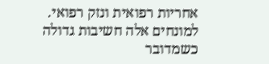אחריות רפואית ונזק רפואי. למונחים אלה חשיבות גדולה כשמדובר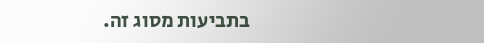בתביעות מסוג זה.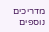מדריכים נוספים